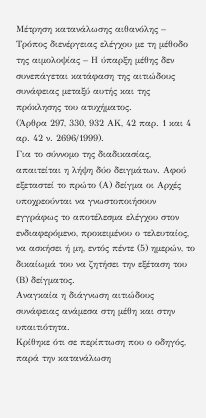Μέτρηση κατανάλωσης αιθανόλης – Τρόπος διενέργειας ελέγχου με τη μέθοδο της αιμολοψίας – Η ύπαρξη μέθης δεν συνεπάγεται κατάφαση της αιτιώδους συνάφειας μεταξύ αυτής και της πρόκλησης του ατυχήματος.
(Άρθρα 297, 330, 932 ΑΚ, 42 παρ. 1 και 4 αρ. 42 ν. 2696/1999).
Για το σύννομο της διαδικασίας, απαιτείται η λήψη δύο δειγμάτων. Αφού εξεταστεί το πρώτο (Α) δείγμα οι Αρχές υποχρεούνται να γνωστοποιήσουν εγγράφως το αποτέλεσμα ελέγχου στον ενδιαφερόμενο, προκειμένου ο τελευταίος, να ασκήσει ή μη, εντός πέντε (5) ημερών, το δικαίωμά του να ζητήσει την εξέταση του (Β) δείγματος.
Αναγκαία η διάγνωση αιτιώδους συνάφειας ανάμεσα στη μέθη και στην υπαιτιότητα.
Κρίθηκε ότι σε περίπτωση που ο οδηγός, παρά την κατανάλωση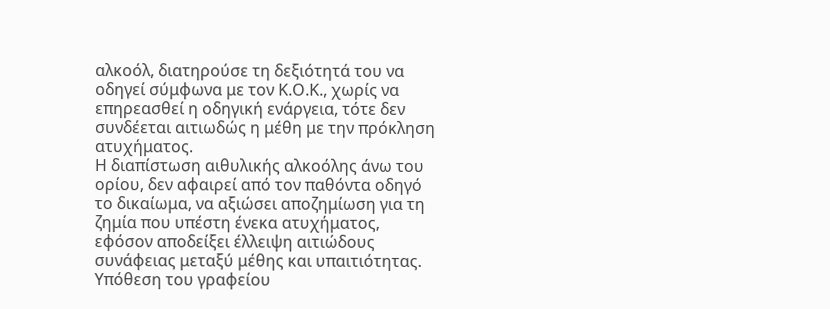αλκοόλ, διατηρούσε τη δεξιότητά του να οδηγεί σύμφωνα με τον Κ.Ο.Κ., χωρίς να επηρεασθεί η οδηγική ενάργεια, τότε δεν συνδέεται αιτιωδώς η μέθη με την πρόκληση ατυχήματος.
Η διαπίστωση αιθυλικής αλκοόλης άνω του ορίου, δεν αφαιρεί από τον παθόντα οδηγό το δικαίωμα, να αξιώσει αποζημίωση για τη ζημία που υπέστη ένεκα ατυχήματος, εφόσον αποδείξει έλλειψη αιτιώδους συνάφειας μεταξύ μέθης και υπαιτιότητας.
Υπόθεση του γραφείου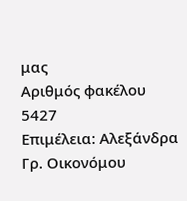μας
Αριθμός φακέλου 5427
Επιμέλεια: Αλεξάνδρα Γρ. Οικονόμου